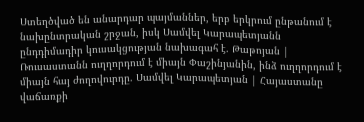Ստեղծված են անարդար պայմաններ, երբ երկրում ընթանում է նախընտրական շրջան, իսկ Սամվել Կարապետյանն ընդդիմադիր կուսակցության նախագահ է. Թաթոյան | Ռուսաստանն ուղղորդում է միայն Փաշինյանին, ինձ ուղղորդում է միայն հայ ժողովուրդը. Սամվել Կարապետյան | Հայաստանը վաճառքի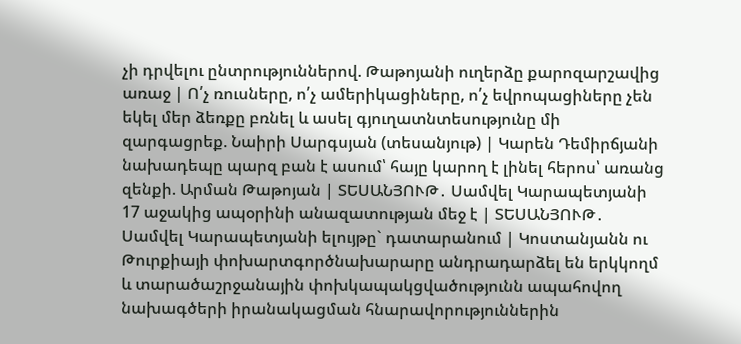չի դրվելու ընտրություններով. Թաթոյանի ուղերձը քարոզարշավից առաջ | Ո՛չ ռուսները, ո՛չ ամերիկացիները, ո՛չ եվրոպացիները չեն եկել մեր ձեռքը բռնել և ասել գյուղատնտեսությունը մի զարգացրեք. Նաիրի Սարգսյան (տեսանյութ) | Կարեն Դեմիրճյանի նախադեպը պարզ բան է ասում՝ հայը կարող է լինել հերոս՝ առանց զենքի. Արման Թաթոյան | ՏԵՍԱՆՅՈՒԹ․ Սամվել Կարապետյանի 17 աջակից ապօրինի անազատության մեջ է | ՏԵՍԱՆՅՈՒԹ․ Սամվել Կարապետյանի ելույթը` դատարանում | Կոստանյանն ու Թուրքիայի փոխարտգործնախարարը անդրադարձել են երկկողմ և տարածաշրջանային փոխկապակցվածությունն ապահովող նախագծերի իրանակացման հնարավորություններին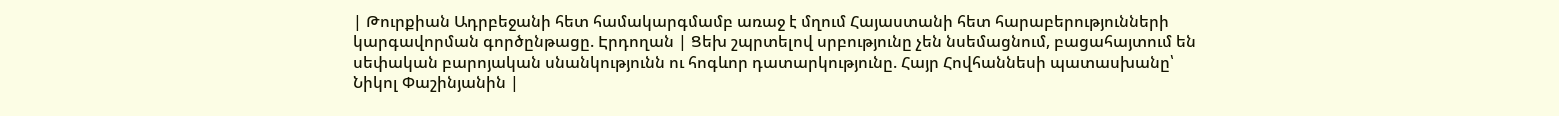| Թուրքիան Ադրբեջանի հետ համակարգմամբ առաջ է մղում Հայաստանի հետ հարաբերությունների կարգավորման գործընթացը. Էրդողան | Ցեխ շպրտելով սրբությունը չեն նսեմացնում, բացահայտում են սեփական բարոյական սնանկությունն ու հոգևոր դատարկությունը. Հայր Հովհաննեսի պատասխանը՝ Նիկոլ Փաշինյանին |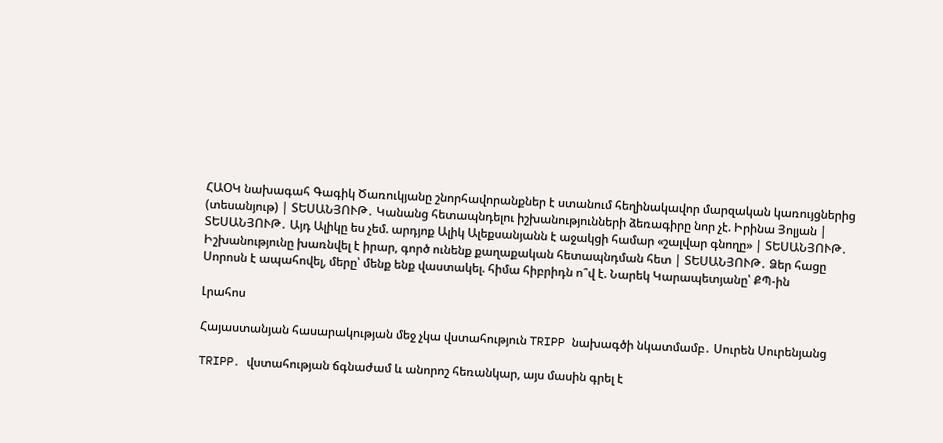ՀԱՕԿ նախագահ Գագիկ Ծառուկյանը շնորհավորանքներ է ստանում հեղինակավոր մարզական կառույցներից (տեսանյութ) | ՏԵՍԱՆՅՈՒԹ․ Կանանց հետապնդելու իշխանությունների ձեռագիրը նոր չէ. Իրինա Յոլյան | ՏԵՍԱՆՅՈՒԹ․ Այդ Ալիկը ես չեմ. արդյոք Ալիկ Ալեքսանյանն է աջակցի համար «շալվար գնողը» | ՏԵՍԱՆՅՈՒԹ․ Իշխանությունը խառնվել է իրար, գործ ունենք քաղաքական հետապնդման հետ | ՏԵՍԱՆՅՈՒԹ․ Ձեր հացը Սորոսն է ապահովել, մերը՝ մենք ենք վաստակել. հիմա հիբրիդն ո՞վ է. Նարեկ Կարապետյանը՝ ՔՊ-ին

Լրահոս

Հայաստանյան հասարակության մեջ չկա վստահություն TRIPP նախագծի նկատմամբ․ Սուրեն Սուրենյանց

TRIPP․ վստահության ճգնաժամ և անորոշ հեռանկար, այս մասին գրել է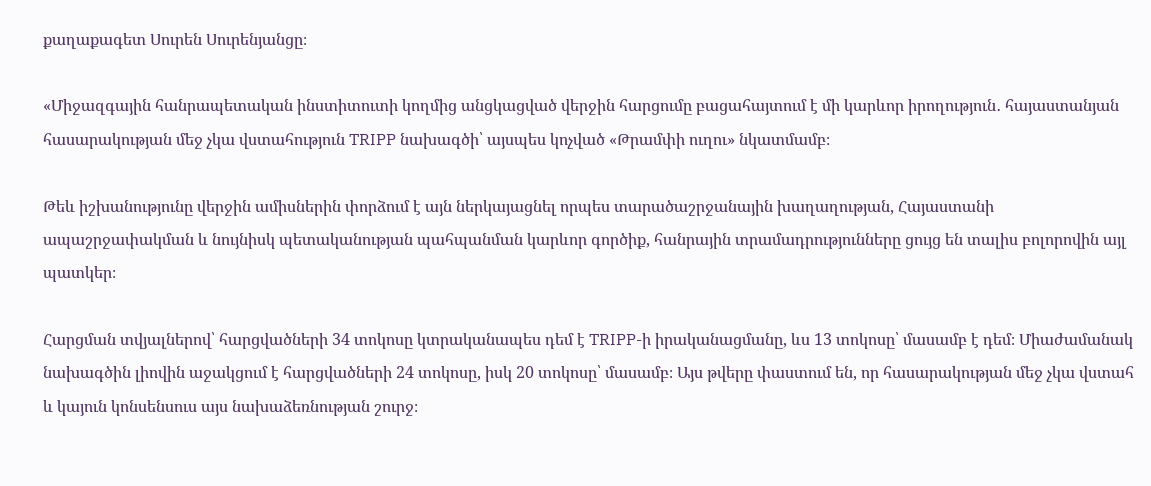քաղաքագետ Սուրեն Սուրենյանցը։

«Միջազգային հանրապետական ինստիտուտի կողմից անցկացված վերջին հարցումը բացահայտում է մի կարևոր իրողություն․ հայաստանյան հասարակության մեջ չկա վստահություն TRIPP նախագծի՝ այսպես կոչված «Թրամփի ուղու» նկատմամբ։

Թեև իշխանությունը վերջին ամիսներին փորձում է այն ներկայացնել որպես տարածաշրջանային խաղաղության, Հայաստանի ապաշրջափակման և նույնիսկ պետականության պահպանման կարևոր գործիք, հանրային տրամադրությունները ցույց են տալիս բոլորովին այլ պատկեր։

Հարցման տվյալներով՝ հարցվածների 34 տոկոսը կտրականապես դեմ է TRIPP-ի իրականացմանը, ևս 13 տոկոսը՝ մասամբ է դեմ։ Միաժամանակ նախագծին լիովին աջակցում է հարցվածների 24 տոկոսը, իսկ 20 տոկոսը՝ մասամբ։ Այս թվերը փաստում են, որ հասարակության մեջ չկա վստահ և կայուն կոնսենսուս այս նախաձեռնության շուրջ։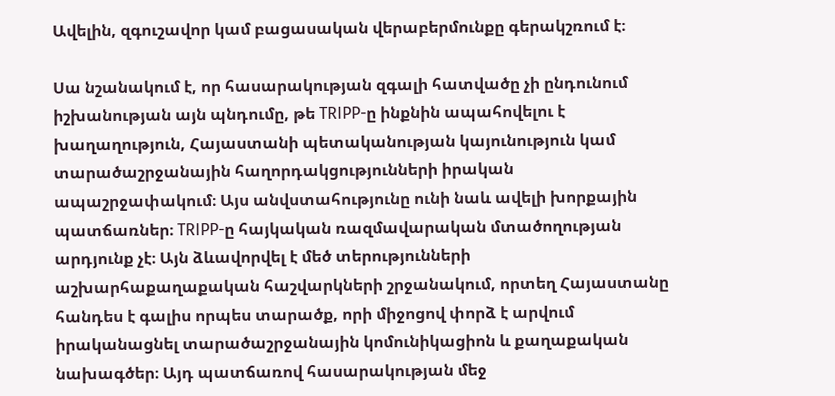Ավելին, զգուշավոր կամ բացասական վերաբերմունքը գերակշռում է։

Սա նշանակում է, որ հասարակության զգալի հատվածը չի ընդունում իշխանության այն պնդումը, թե TRIPP-ը ինքնին ապահովելու է խաղաղություն, Հայաստանի պետականության կայունություն կամ տարածաշրջանային հաղորդակցությունների իրական ապաշրջափակում։ Այս անվստահությունը ունի նաև ավելի խորքային պատճառներ։ TRIPP-ը հայկական ռազմավարական մտածողության արդյունք չէ։ Այն ձևավորվել է մեծ տերությունների աշխարհաքաղաքական հաշվարկների շրջանակում, որտեղ Հայաստանը հանդես է գալիս որպես տարածք, որի միջոցով փորձ է արվում իրականացնել տարածաշրջանային կոմունիկացիոն և քաղաքական նախագծեր։ Այդ պատճառով հասարակության մեջ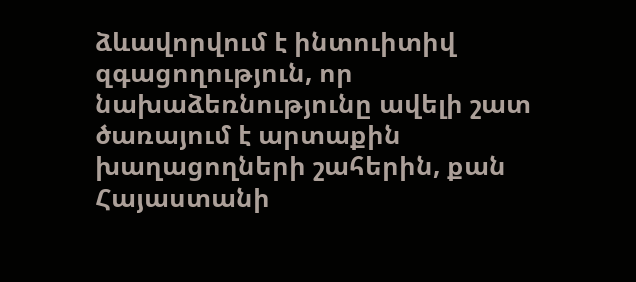ձևավորվում է ինտուիտիվ զգացողություն, որ նախաձեռնությունը ավելի շատ ծառայում է արտաքին խաղացողների շահերին, քան Հայաստանի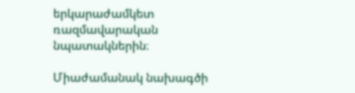երկարաժամկետ ռազմավարական նպատակներին։

Միաժամանակ նախագծի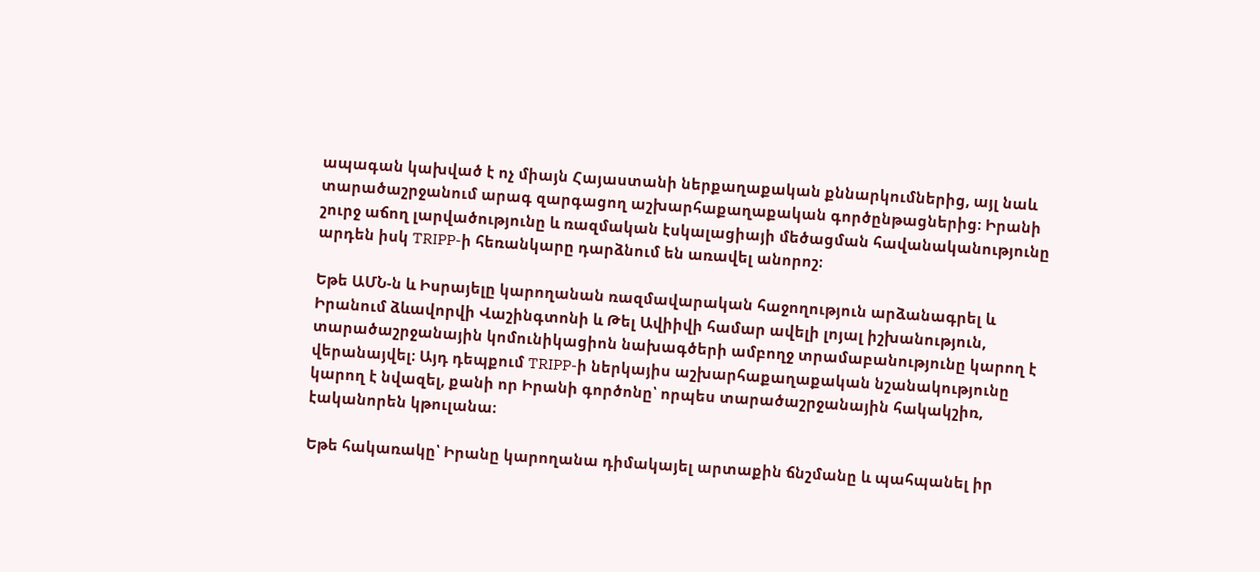ապագան կախված է ոչ միայն Հայաստանի ներքաղաքական քննարկումներից, այլ նաև տարածաշրջանում արագ զարգացող աշխարհաքաղաքական գործընթացներից։ Իրանի շուրջ աճող լարվածությունը և ռազմական էսկալացիայի մեծացման հավանականությունը արդեն իսկ TRIPP-ի հեռանկարը դարձնում են առավել անորոշ։

Եթե ԱՄՆ-ն և Իսրայելը կարողանան ռազմավարական հաջողություն արձանագրել և Իրանում ձևավորվի Վաշինգտոնի և Թել Ավիիվի համար ավելի լոյալ իշխանություն, տարածաշրջանային կոմունիկացիոն նախագծերի ամբողջ տրամաբանությունը կարող է վերանայվել։ Այդ դեպքում TRIPP-ի ներկայիս աշխարհաքաղաքական նշանակությունը կարող է նվազել, քանի որ Իրանի գործոնը՝ որպես տարածաշրջանային հակակշիռ, էականորեն կթուլանա։

Եթե հակառակը՝ Իրանը կարողանա դիմակայել արտաքին ճնշմանը և պահպանել իր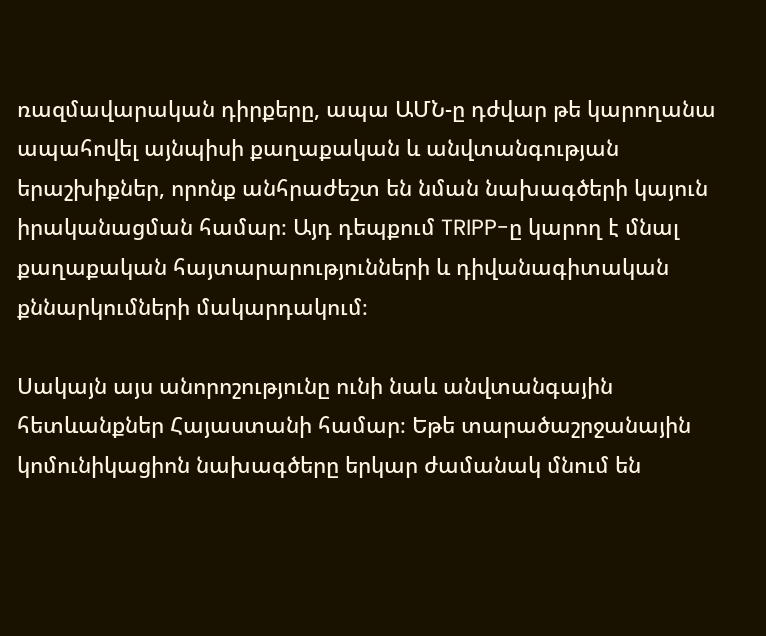ռազմավարական դիրքերը, ապա ԱՄՆ-ը դժվար թե կարողանա ապահովել այնպիսի քաղաքական և անվտանգության երաշխիքներ, որոնք անհրաժեշտ են նման նախագծերի կայուն իրականացման համար։ Այդ դեպքում TRIPP-ը կարող է մնալ քաղաքական հայտարարությունների և դիվանագիտական քննարկումների մակարդակում։

Սակայն այս անորոշությունը ունի նաև անվտանգային հետևանքներ Հայաստանի համար։ Եթե տարածաշրջանային կոմունիկացիոն նախագծերը երկար ժամանակ մնում են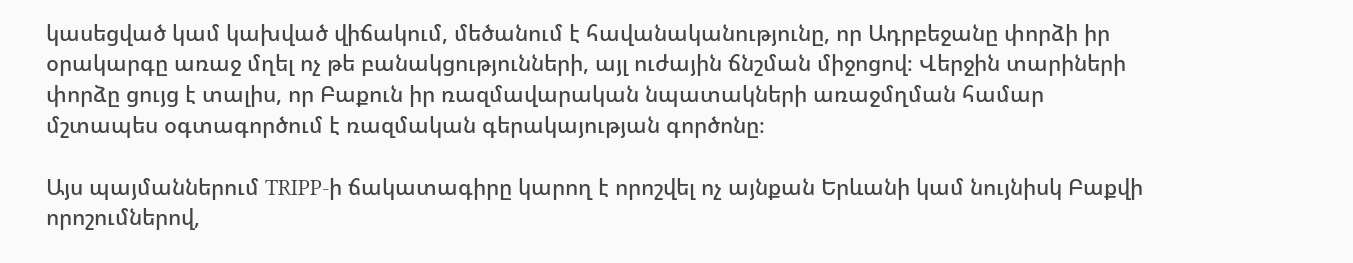կասեցված կամ կախված վիճակում, մեծանում է հավանականությունը, որ Ադրբեջանը փորձի իր օրակարգը առաջ մղել ոչ թե բանակցությունների, այլ ուժային ճնշման միջոցով։ Վերջին տարիների փորձը ցույց է տալիս, որ Բաքուն իր ռազմավարական նպատակների առաջմղման համար մշտապես օգտագործում է ռազմական գերակայության գործոնը։

Այս պայմաններում TRIPP-ի ճակատագիրը կարող է որոշվել ոչ այնքան Երևանի կամ նույնիսկ Բաքվի որոշումներով,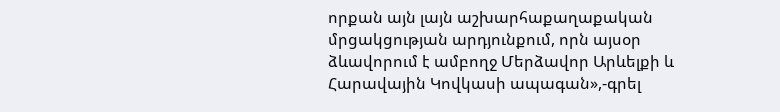որքան այն լայն աշխարհաքաղաքական մրցակցության արդյունքում, որն այսօր ձևավորում է ամբողջ Մերձավոր Արևելքի և Հարավային Կովկասի ապագան»,-գրել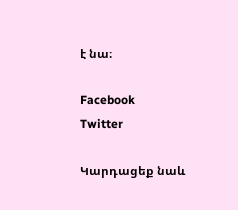է նա։

Facebook
Twitter

Կարդացեք նաև